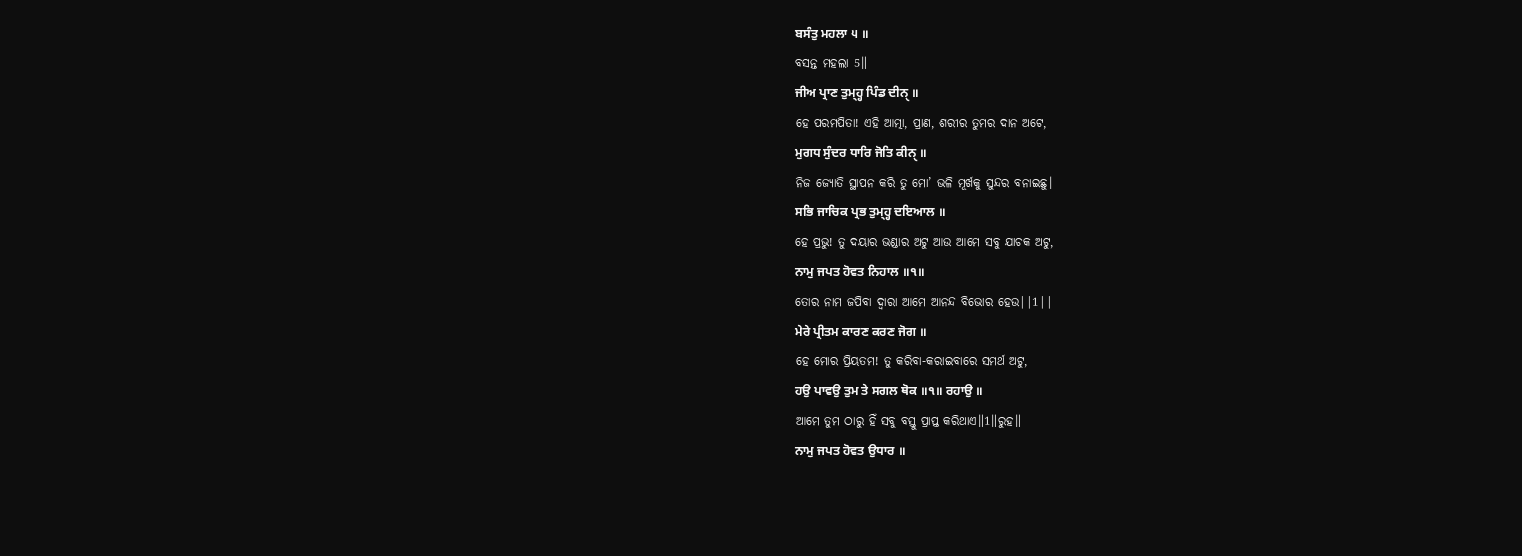ਬਸੰਤੁ ਮਹਲਾ ੫ ॥
ବସନ୍ତ ମହଲା 5॥
ਜੀਅ ਪ੍ਰਾਣ ਤੁਮ੍ਹ੍ਹ ਪਿੰਡ ਦੀਨੑ ॥
ହେ ପରମପିତା! ଏହି ଆତ୍ମା, ପ୍ରାଣ, ଶରୀର ତୁମର ଦାନ ଅଟେ,
ਮੁਗਧ ਸੁੰਦਰ ਧਾਰਿ ਜੋਤਿ ਕੀਨੑ ॥
ନିଜ ଜ୍ୟୋତି ସ୍ଥାପନ କରି ତୁ ମୋ’ ଭଳି ମୂର୍ଖକୁ ସୁନ୍ଦର ବନାଇଛୁ।
ਸਭਿ ਜਾਚਿਕ ਪ੍ਰਭ ਤੁਮ੍ਹ੍ਹ ਦਇਆਲ ॥
ହେ ପ୍ରଭୁ! ତୁ ଦୟାର ଭଣ୍ଡାର ଅଟୁ ଆଉ ଆମେ ସବୁ ଯାଚକ ଅଟୁ,
ਨਾਮੁ ਜਪਤ ਹੋਵਤ ਨਿਹਾਲ ॥੧॥
ତୋର ନାମ ଜପିବା ଦ୍ଵାରା ଆମେ ଆନନ୍ଦ ବିଭୋର ହେଉ||1||
ਮੇਰੇ ਪ੍ਰੀਤਮ ਕਾਰਣ ਕਰਣ ਜੋਗ ॥
ହେ ମୋର ପ୍ରିୟତମ! ତୁ କରିବା-କରାଇବାରେ ସମର୍ଥ ଅଟୁ,
ਹਉ ਪਾਵਉ ਤੁਮ ਤੇ ਸਗਲ ਥੋਕ ॥੧॥ ਰਹਾਉ ॥
ଆମେ ତୁମ ଠାରୁ ହିଁ ସବୁ ବସ୍ତୁ ପ୍ରାପ୍ତ କରିଥାଏ॥1॥ରୁହ॥
ਨਾਮੁ ਜਪਤ ਹੋਵਤ ਉਧਾਰ ॥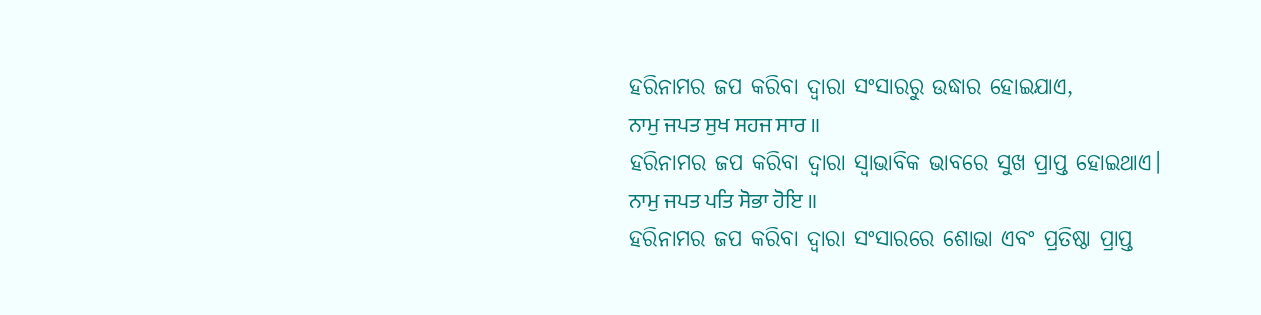ହରିନାମର ଜପ କରିବା ଦ୍ଵାରା ସଂସାରରୁ ଉଦ୍ଧାର ହୋଇଯାଏ,
ਨਾਮੁ ਜਪਤ ਸੁਖ ਸਹਜ ਸਾਰ ॥
ହରିନାମର ଜପ କରିବା ଦ୍ଵାରା ସ୍ଵାଭାବିକ ଭାବରେ ସୁଖ ପ୍ରାପ୍ତ ହୋଇଥାଏ।
ਨਾਮੁ ਜਪਤ ਪਤਿ ਸੋਭਾ ਹੋਇ ॥
ହରିନାମର ଜପ କରିବା ଦ୍ଵାରା ସଂସାରରେ ଶୋଭା ଏବଂ ପ୍ରତିଷ୍ଠା ପ୍ରାପ୍ତ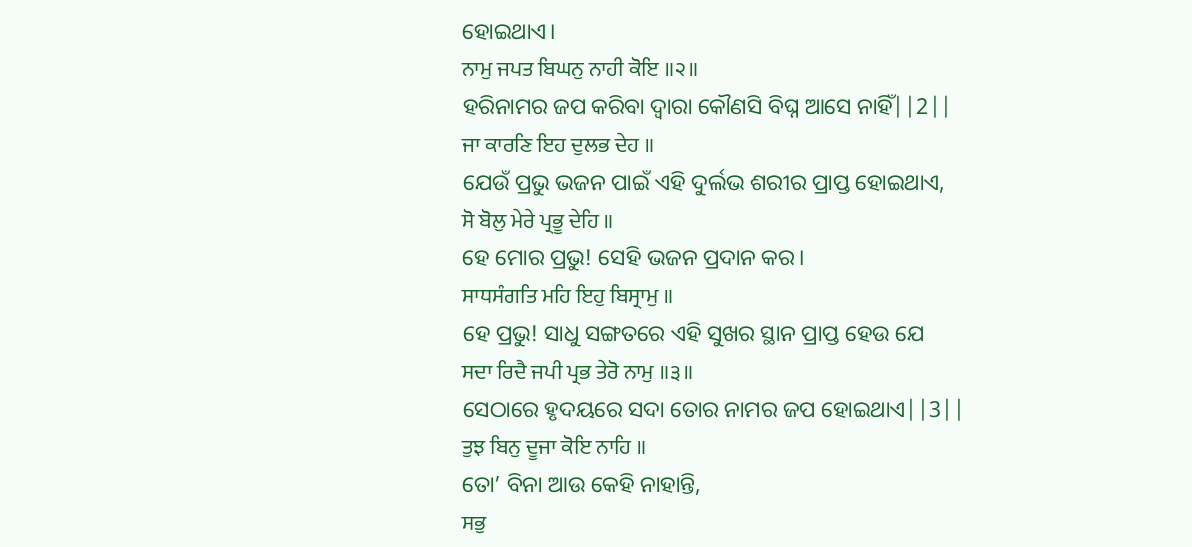ହୋଇଥାଏ।
ਨਾਮੁ ਜਪਤ ਬਿਘਨੁ ਨਾਹੀ ਕੋਇ ॥੨॥
ହରିନାମର ଜପ କରିବା ଦ୍ଵାରା କୌଣସି ବିଘ୍ନ ଆସେ ନାହିଁ||2||
ਜਾ ਕਾਰਣਿ ਇਹ ਦੁਲਭ ਦੇਹ ॥
ଯେଉଁ ପ୍ରଭୁ ଭଜନ ପାଇଁ ଏହି ଦୁର୍ଲଭ ଶରୀର ପ୍ରାପ୍ତ ହୋଇଥାଏ,
ਸੋ ਬੋਲੁ ਮੇਰੇ ਪ੍ਰਭੂ ਦੇਹਿ ॥
ହେ ମୋର ପ୍ରଭୁ! ସେହି ଭଜନ ପ୍ରଦାନ କର।
ਸਾਧਸੰਗਤਿ ਮਹਿ ਇਹੁ ਬਿਸ੍ਰਾਮੁ ॥
ହେ ପ୍ରଭୁ! ସାଧୁ ସଙ୍ଗତରେ ଏହି ସୁଖର ସ୍ଥାନ ପ୍ରାପ୍ତ ହେଉ ଯେ
ਸਦਾ ਰਿਦੈ ਜਪੀ ਪ੍ਰਭ ਤੇਰੋ ਨਾਮੁ ॥੩॥
ସେଠାରେ ହୃଦୟରେ ସଦା ତୋର ନାମର ଜପ ହୋଇଥାଏ||3||
ਤੁਝ ਬਿਨੁ ਦੂਜਾ ਕੋਇ ਨਾਹਿ ॥
ତୋ’ ବିନା ଆଉ କେହି ନାହାନ୍ତି,
ਸਭੁ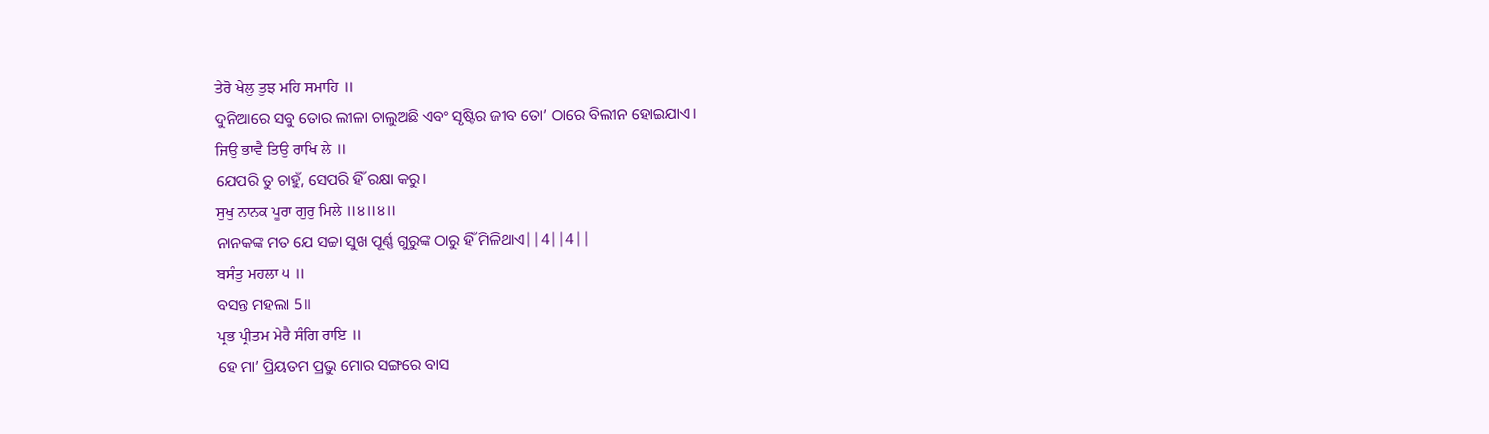ਤੇਰੋ ਖੇਲੁ ਤੁਝ ਮਹਿ ਸਮਾਹਿ ॥
ଦୁନିଆରେ ସବୁ ତୋର ଲୀଳା ଚାଲୁଅଛି ଏବଂ ସୃଷ୍ଟିର ଜୀବ ତୋ’ ଠାରେ ବିଲୀନ ହୋଇଯାଏ।
ਜਿਉ ਭਾਵੈ ਤਿਉ ਰਾਖਿ ਲੇ ॥
ଯେପରି ତୁ ଚାହୁଁ, ସେପରି ହିଁ ରକ୍ଷା କରୁ।
ਸੁਖੁ ਨਾਨਕ ਪੂਰਾ ਗੁਰੁ ਮਿਲੇ ॥੪॥੪॥
ନାନକଙ୍କ ମତ ଯେ ସଚ୍ଚା ସୁଖ ପୂର୍ଣ୍ଣ ଗୁରୁଙ୍କ ଠାରୁ ହିଁ ମିଳିଥାଏ||4||4||
ਬਸੰਤੁ ਮਹਲਾ ੫ ॥
ବସନ୍ତ ମହଲା 5॥
ਪ੍ਰਭ ਪ੍ਰੀਤਮ ਮੇਰੈ ਸੰਗਿ ਰਾਇ ॥
ହେ ମା’ ପ୍ରିୟତମ ପ୍ରଭୁ ମୋର ସଙ୍ଗରେ ବାସ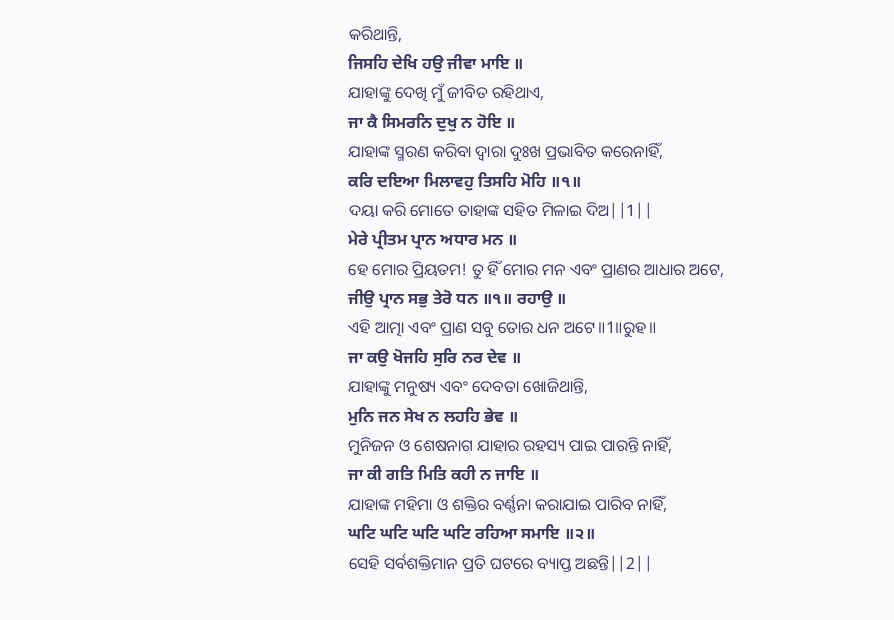କରିଥାନ୍ତି,
ਜਿਸਹਿ ਦੇਖਿ ਹਉ ਜੀਵਾ ਮਾਇ ॥
ଯାହାଙ୍କୁ ଦେଖି ମୁଁ ଜୀବିତ ରହିଥାଏ,
ਜਾ ਕੈ ਸਿਮਰਨਿ ਦੁਖੁ ਨ ਹੋਇ ॥
ଯାହାଙ୍କ ସ୍ମରଣ କରିବା ଦ୍ଵାରା ଦୁଃଖ ପ୍ରଭାବିତ କରେନାହିଁ,
ਕਰਿ ਦਇਆ ਮਿਲਾਵਹੁ ਤਿਸਹਿ ਮੋਹਿ ॥੧॥
ଦୟା କରି ମୋତେ ତାହାଙ୍କ ସହିତ ମିଳାଇ ଦିଅ||1||
ਮੇਰੇ ਪ੍ਰੀਤਮ ਪ੍ਰਾਨ ਅਧਾਰ ਮਨ ॥
ହେ ମୋର ପ୍ରିୟତମ! ତୁ ହିଁ ମୋର ମନ ଏବଂ ପ୍ରାଣର ଆଧାର ଅଟେ,
ਜੀਉ ਪ੍ਰਾਨ ਸਭੁ ਤੇਰੋ ਧਨ ॥੧॥ ਰਹਾਉ ॥
ଏହି ଆତ୍ମା ଏବଂ ପ୍ରାଣ ସବୁ ତୋର ଧନ ଅଟେ॥1॥ରୁହ॥
ਜਾ ਕਉ ਖੋਜਹਿ ਸੁਰਿ ਨਰ ਦੇਵ ॥
ଯାହାଙ୍କୁ ମନୁଷ୍ୟ ଏବଂ ଦେବତା ଖୋଜିଥାନ୍ତି,
ਮੁਨਿ ਜਨ ਸੇਖ ਨ ਲਹਹਿ ਭੇਵ ॥
ମୁନିଜନ ଓ ଶେଷନାଗ ଯାହାର ରହସ୍ୟ ପାଇ ପାରନ୍ତି ନାହିଁ,
ਜਾ ਕੀ ਗਤਿ ਮਿਤਿ ਕਹੀ ਨ ਜਾਇ ॥
ଯାହାଙ୍କ ମହିମା ଓ ଶକ୍ତିର ବର୍ଣ୍ଣନା କରାଯାଇ ପାରିବ ନାହିଁ,
ਘਟਿ ਘਟਿ ਘਟਿ ਘਟਿ ਰਹਿਆ ਸਮਾਇ ॥੨॥
ସେହି ସର୍ବଶକ୍ତିମାନ ପ୍ରତି ଘଟରେ ବ୍ୟାପ୍ତ ଅଛନ୍ତି||2||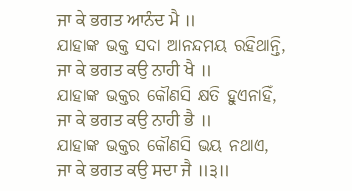ਜਾ ਕੇ ਭਗਤ ਆਨੰਦ ਮੈ ॥
ଯାହାଙ୍କ ଭକ୍ତ ସଦା ଆନନ୍ଦମୟ ରହିଥାନ୍ତି,
ਜਾ ਕੇ ਭਗਤ ਕਉ ਨਾਹੀ ਖੈ ॥
ଯାହାଙ୍କ ଭକ୍ତର କୌଣସି କ୍ଷତି ହୁଏନାହିଁ,
ਜਾ ਕੇ ਭਗਤ ਕਉ ਨਾਹੀ ਭੈ ॥
ଯାହାଙ୍କ ଭକ୍ତର କୌଣସି ଭୟ ନଥାଏ,
ਜਾ ਕੇ ਭਗਤ ਕਉ ਸਦਾ ਜੈ ॥੩॥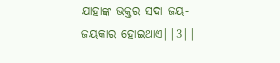ଯାହାଙ୍କ ଭକ୍ତର ସଦା ଜୟ-ଜୟକାର ହୋଇଥାଏ||3||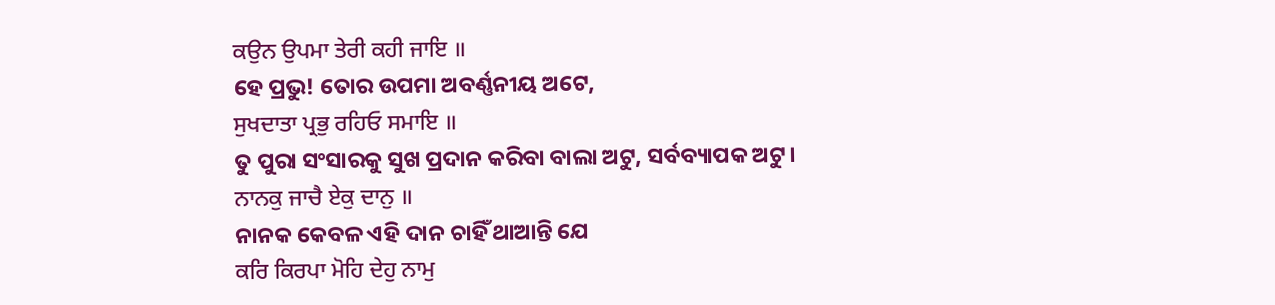ਕਉਨ ਉਪਮਾ ਤੇਰੀ ਕਹੀ ਜਾਇ ॥
ହେ ପ୍ରଭୁ! ତୋର ଉପମା ଅବର୍ଣ୍ଣନୀୟ ଅଟେ,
ਸੁਖਦਾਤਾ ਪ੍ਰਭੁ ਰਹਿਓ ਸਮਾਇ ॥
ତୁ ପୁରା ସଂସାରକୁ ସୁଖ ପ୍ରଦାନ କରିବା ବାଲା ଅଟୁ, ସର୍ବବ୍ୟାପକ ଅଟୁ।
ਨਾਨਕੁ ਜਾਚੈ ਏਕੁ ਦਾਨੁ ॥
ନାନକ କେବଳ ଏହି ଦାନ ଚାହିଁ ଥାଆନ୍ତି ଯେ
ਕਰਿ ਕਿਰਪਾ ਮੋਹਿ ਦੇਹੁ ਨਾਮੁ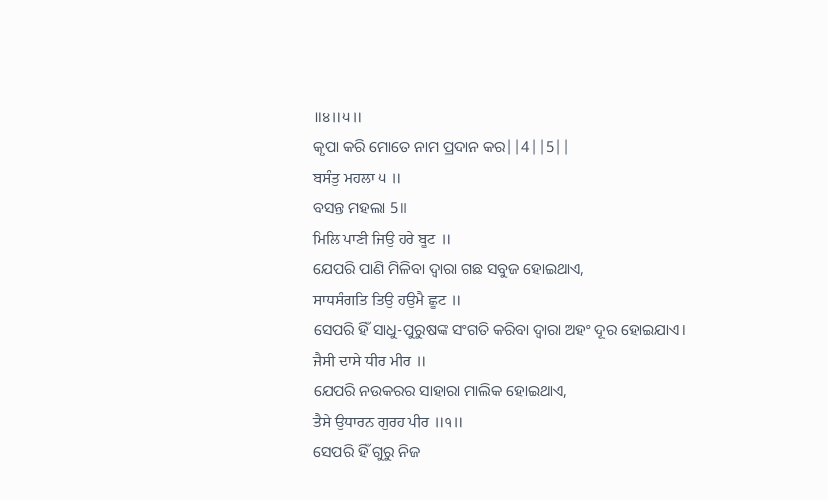॥੪॥੫॥
କୃପା କରି ମୋତେ ନାମ ପ୍ରଦାନ କର||4||5||
ਬਸੰਤੁ ਮਹਲਾ ੫ ॥
ବସନ୍ତ ମହଲା 5॥
ਮਿਲਿ ਪਾਣੀ ਜਿਉ ਹਰੇ ਬੂਟ ॥
ଯେପରି ପାଣି ମିଳିବା ଦ୍ଵାରା ଗଛ ସବୁଜ ହୋଇଥାଏ,
ਸਾਧਸੰਗਤਿ ਤਿਉ ਹਉਮੈ ਛੂਟ ॥
ସେପରି ହିଁ ସାଧୁ-ପୁରୁଷଙ୍କ ସଂଗତି କରିବା ଦ୍ଵାରା ଅହଂ ଦୂର ହୋଇଯାଏ।
ਜੈਸੀ ਦਾਸੇ ਧੀਰ ਮੀਰ ॥
ଯେପରି ନଉକରର ସାହାରା ମାଲିକ ହୋଇଥାଏ,
ਤੈਸੇ ਉਧਾਰਨ ਗੁਰਹ ਪੀਰ ॥੧॥
ସେପରି ହିଁ ଗୁରୁ ନିଜ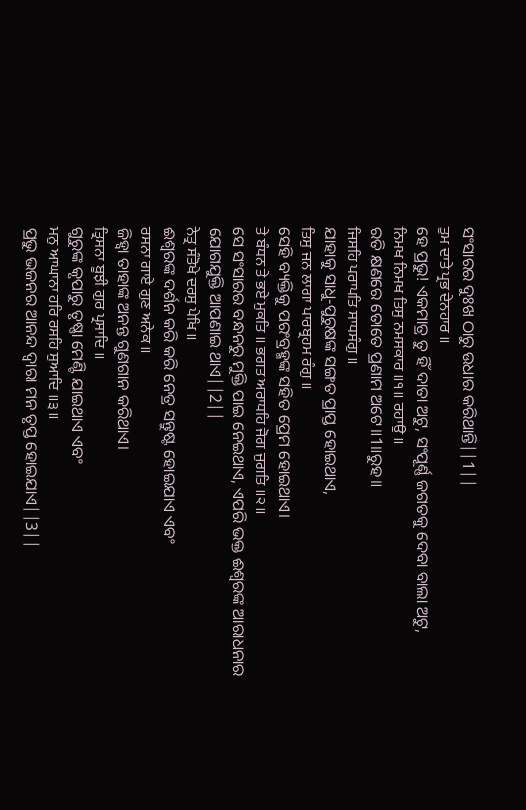ସଂସାରର ଦୁଃଖ ଠାରୁ ଉଧାର କରିଥାନ୍ତି||1||
ਤੁਮ ਦਾਤੇ ਪ੍ਰਭ ਦੇਨਹਾਰ ॥
ହେ ପ୍ରଭୁ! ଏକମାତ୍ର ତୁ ହିଁ ଦାତା ଅଟୁ, ସଂପୂର୍ଣ୍ଣ ଜଗତକୁ ଦେବା ବାଲା ଅଟୁ,
ਨਿਮਖ ਨਿਮਖ ਤਿਸੁ ਨਮਸਕਾਰ ॥੧॥ ਰਹਾਉ ॥
ରତି କ୍ଷଣରେ ତୋତେ ପ୍ରଣାମ ଅଟେ॥1॥ରୁହ॥
ਜਿਸਹਿ ਪਰਾਪਤਿ ਸਾਧਸੰਗੁ ॥
ଯାହାକୁ ସାଧୁ-ପୁରୁଷଙ୍କ ସଙ୍ଗତ ପ୍ରାପ୍ତ ହୋଇଥାଏ,
ਤਿਸੁ ਜਨ ਲਾਗਾ ਪਾਰਬ੍ਰਹਮ ਰੰਗੁ ॥
ସେହି ବ୍ୟକ୍ତିକୁ ପରଂବ୍ରହ୍ମଙ୍କ ସହିତ ପ୍ରେମ ହୋଇଥାଏ।
ਤੇ ਬੰਧਨ ਤੇ ਭਏ ਮੁਕਤਿ ॥ ਭਗਤ ਅਰਾਧਹਿ ਜੋਗ ਜੁਗਤਿ ॥੨॥
ସେ ସଂସାରର ବନ୍ଧନରୁ ମୁକ୍ତି ପାଇ ନେଇଥାଏ, ଏପରି ଭକ୍ତ ଈଶ୍ଵରଙ୍କ ଆରାଧନାର ଯୋଗଯୁକ୍ତି ଆପଣାଇ ଥାଏ||2||
ਨੇਤ੍ਰ ਸੰਤੋਖੇ ਦਰਸੁ ਪੇਖਿ ॥
ଈଶ୍ଵରଙ୍କ ଦର୍ଶନ କରି କରି ନେତ୍ର ସନ୍ତୁଷ୍ଟ ହୋଇଯାଏ ଏବଂ
ਰਸਨਾ ਗਾਏ ਗੁਣ ਅਨੇਕ ॥
ଜିହ୍ଵା ତାହାଙ୍କ ଅନନ୍ତ ଗୁଣଗାନ କରିଥାଏ।
ਤ੍ਰਿਸਨਾ ਬੂਝੀ ਗੁਰ ਪ੍ਰਸਾਦਿ ॥
ଗୁରୁଙ୍କ କୃପାରୁ ତୃଷ୍ଣା ମେଣ୍ଟି ଯାଇଥାଏ ଏବଂ
ਮਨੁ ਆਘਾਨਾ ਹਰਿ ਰਸਹਿ ਸੁਆਦਿ ॥੩॥
ପ୍ରଭୁ ଭଜନର ଆନନ୍ଦ ଦ୍ଵାରା ମନ ତୃପ୍ତ ହୋଇଯାଏ||3||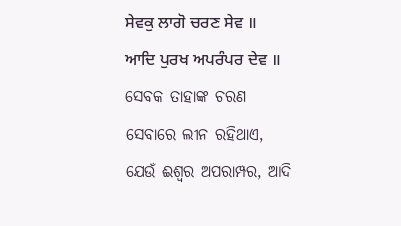ਸੇਵਕੁ ਲਾਗੋ ਚਰਣ ਸੇਵ ॥ ਆਦਿ ਪੁਰਖ ਅਪਰੰਪਰ ਦੇਵ ॥
ସେବକ ତାହାଙ୍କ ଚରଣ ସେବାରେ ଲୀନ ରହିଥାଏ, ଯେଉଁ ଈଶ୍ଵର ଅପରାମ୍ପର, ଆଦି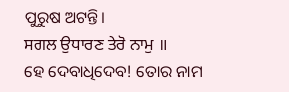ପୁରୁଷ ଅଟନ୍ତି।
ਸਗਲ ਉਧਾਰਣ ਤੇਰੋ ਨਾਮੁ ॥
ହେ ଦେବାଧିଦେବ! ତୋର ନାମ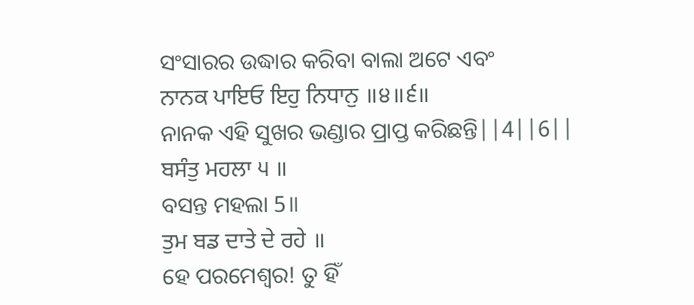ସଂସାରର ଉଦ୍ଧାର କରିବା ବାଲା ଅଟେ ଏବଂ
ਨਾਨਕ ਪਾਇਓ ਇਹੁ ਨਿਧਾਨੁ ॥੪॥੬॥
ନାନକ ଏହି ସୁଖର ଭଣ୍ଡାର ପ୍ରାପ୍ତ କରିଛନ୍ତି||4||6||
ਬਸੰਤੁ ਮਹਲਾ ੫ ॥
ବସନ୍ତ ମହଲା 5॥
ਤੁਮ ਬਡ ਦਾਤੇ ਦੇ ਰਹੇ ॥
ହେ ପରମେଶ୍ଵର! ତୁ ହିଁ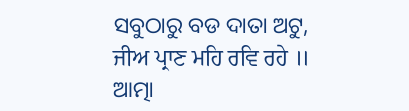ସବୁଠାରୁ ବଡ ଦାତା ଅଟୁ,
ਜੀਅ ਪ੍ਰਾਣ ਮਹਿ ਰਵਿ ਰਹੇ ॥
ଆତ୍ମା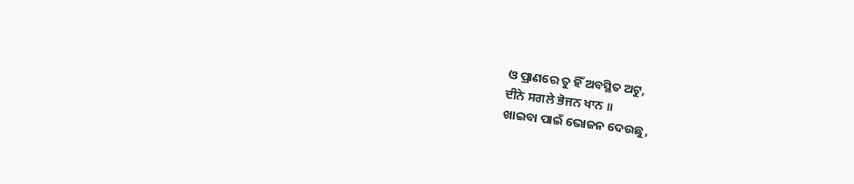ଓ ପ୍ରାଣରେ ତୁ ହିଁ ଅବସ୍ଥିତ ଅଟୁ,
ਦੀਨੇ ਸਗਲੇ ਭੋਜਨ ਖਾਨ ॥
ଖାଇବା ପାଇଁ ଭୋଜନ ଦେଉଛୁ,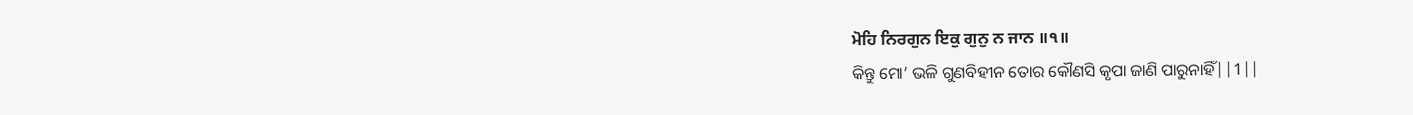ਮੋਹਿ ਨਿਰਗੁਨ ਇਕੁ ਗੁਨੁ ਨ ਜਾਨ ॥੧॥
କିନ୍ତୁ ମୋ’ ଭଳି ଗୁଣବିହୀନ ତୋର କୌଣସି କୃପା ଜାଣି ପାରୁନାହିଁ||1||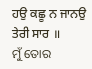ਹਉ ਕਛੂ ਨ ਜਾਨਉ ਤੇਰੀ ਸਾਰ ॥
ମୁଁ ତୋର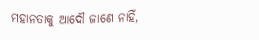ମହାନତାକୁ ଆଦୌ ଜାଣେ ନାହିଁ,